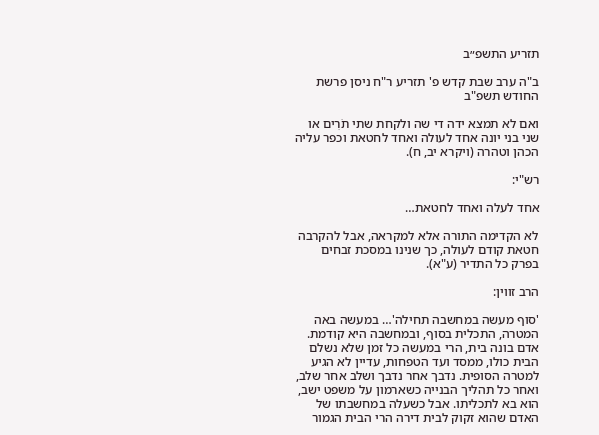תזריע התשפ״ב

ב"ה ערב שבת קדש פ' תזריע ר"ח ניסן פרשת החודש תשפ"ב

ואם לא תמצא ידה די שה ולקחת שתי תֹרִים או שני בני יונה אחד לעולה ואחד לחטאת וכפר עליה הכהן וטהרה (ויקרא יב, ח).

רש"י:

אחד לעלה ואחד לחטאת…

לא הקדימה התורה אלא למקראה, אבל להקרבה חטאת קודם לעולה, כך שנינו במסכת זבחים בפרק כל התדיר (ע"א).

הרב זווין:

'סוף מעשה במחשבה תחילה'… במעשה באה המטרה, התכלית בסוף, ובמחשבה היא קודמת. אדם בונה בית, הרי במעשה כל זמן שלא נשלם הבית כולו, ממסד ועד הטפחות, עדיין לא הגיע למטרה הסופית. נדבך אחר נדבך ושלב אחר שלב, ואחר כל תהליך הבנייה כשארמון על משפט ישב, הוא בא לתכליתו. אבל כשעלה במחשבתו של האדם שהוא זקוק לבית דירה הרי הבית הגמור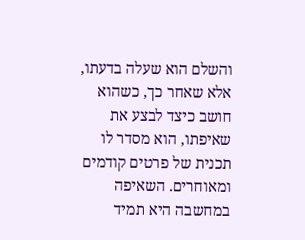והשלם הוא שעלה בדעתו, אלא שאחר כך, כשהוא חושב כיצד לבצע את שאיפתו, הוא מסדר לו תכנית של פרטים קודמים ומאוחרים. השאיפה במחשבה היא תמיד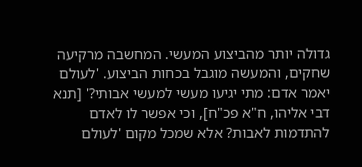גדולה יותר מהביצוע המעשי. המחשבה מרקיעה שחקים, והמעשה מוגבל בכחות הביצוע. 'לעולם יאמר אדם: מתי יגיעו מעשי למעשי אבותי?' [תנא דבי אליהו, ח"א פכ"ח], וכי אפשר לו לאדם להתדמות לאבות? אלא שמכל מקום 'לעולם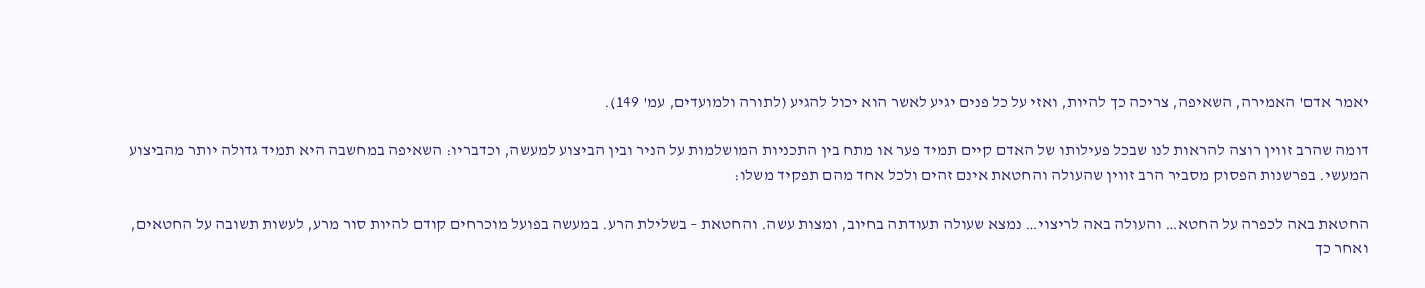יאמר אדם' האמירה, השאיפה, צריכה כך להיות, ואזי על כל פנים יגיע לאשר הוא יכול להגיע (לתורה ולמועדים, עמ' 149).

דומה שהרב זווין רוצה להראות לנו שבכל פעילותו של האדם קיים תמיד פער או מתח בין התכניות המושלמות על הניר ובין הביצוע למעשה, וכדבריו: השאיפה במחשבה היא תמיד גדולה יותר מהביצוע המעשי. בפרשנות הפסוק מסביר הרב זווין שהעולה והחטאת אינם זהים ולכל אחד מהם תפקיד משלו:

החטאת באה לכפרה על החטא… והעולה באה לריצוי… נמצא שעולה תעודתה בחיוב, ומצות עשה. והחטאת – בשלילת הרע. במעשה בפועל מוכרחים קודם להיות סור מרע, לעשות תשובה על החטאים, ואחר כך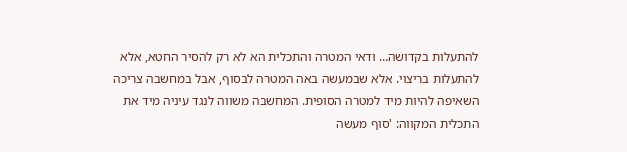להתעלות בקדושה… ודאי המטרה והתכלית הא לא רק להסיר החטא, אלא להתעלות בריצוי. אלא שבמעשה באה המטרה לבסוף, אבל במחשבה צריכה השאיפה להיות מיד למטרה הסופית. המחשבה משווה לנגד עיניה מיד את התכלית המקווה: 'סוף מעשה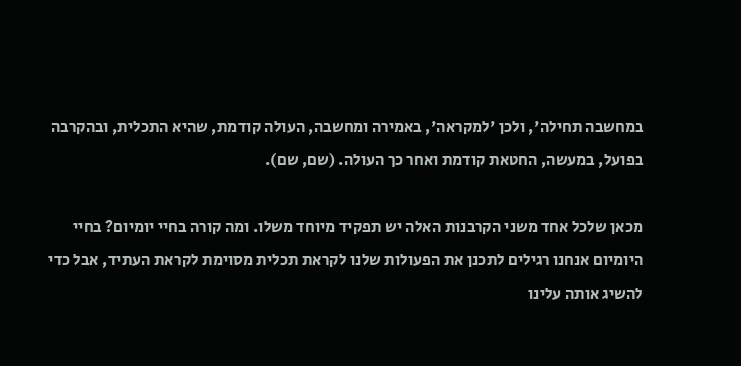במחשבה תחילה', ולכן 'למקראה', באמירה ומחשבה, העולה קודמת, שהיא התכלית, ובהקרבה בפועל, במעשה, החטאת קודמת ואחר כך העולה. (שם, שם).

מכאן שלכל אחד משני הקרבנות האלה יש תפקיד מיוחד משלו. ומה קורה בחיי יומיום? בחיי היומיום אנחנו רגילים לתכנן את הפעולות שלנו לקראת תכלית מסוימת לקראת העתיד, אבל כדי להשיג אותה עלינו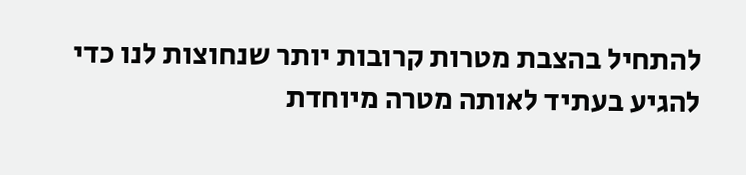להתחיל בהצבת מטרות קרובות יותר שנחוצות לנו כדי להגיע בעתיד לאותה מטרה מיוחדת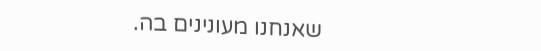שאנחנו מעונינים בה.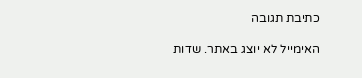כתיבת תגובה

האימייל לא יוצג באתר. שדות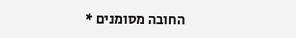החובה מסומנים *